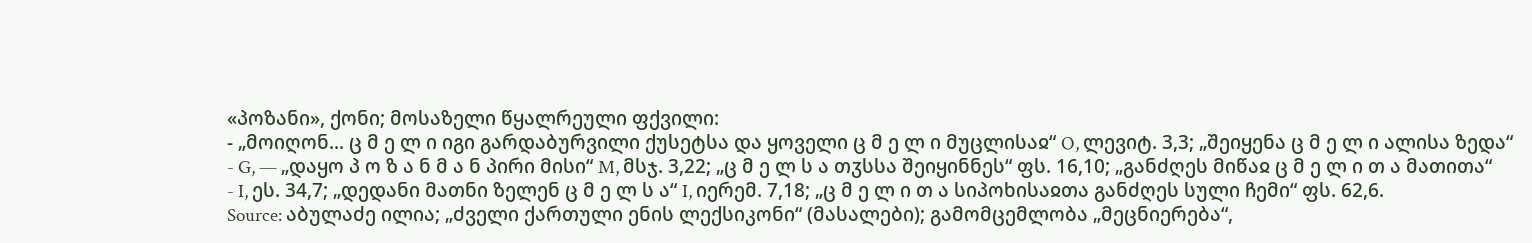«პოზანი», ქონი; მოსაზელი წყალრეული ფქვილი:
- „მოიღონ... ც მ ე ლ ი იგი გარდაბურვილი ქუსეტსა და ყოველი ც მ ე ლ ი მუცლისაჲ“ O, ლევიტ. 3,3; „შეიყენა ც მ ე ლ ი ალისა ზედა“
- G, — „დაყო პ ო ზ ა ნ მ ა ნ პირი მისი“ M, მსჯ. 3,22; „ც მ ე ლ ს ა თჳსსა შეიყინნეს“ ფს. 16,10; „განძღეს მიწაჲ ც მ ე ლ ი თ ა მათითა“
- I, ეს. 34,7; „დედანი მათნი ზელენ ც მ ე ლ ს ა“ I, იერემ. 7,18; „ც მ ე ლ ი თ ა სიპოხისაჲთა განძღეს სული ჩემი“ ფს. 62,6.
Source: აბულაძე ილია; „ძველი ქართული ენის ლექსიკონი“ (მასალები); გამომცემლობა „მეცნიერება“,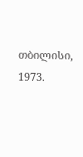თბილისი, 1973.